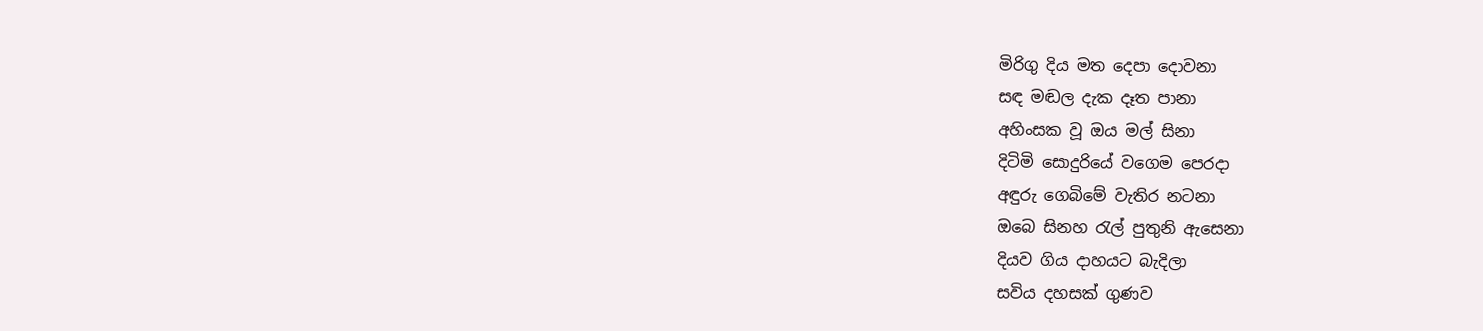මිරිගු දිය මත දෙපා දොවනා
සඳ මඬල දැක දෑත පානා
අහිංසක වූ ඔය මල් සිනා
දිටිමි සොදුරියේ වගෙම පෙරදා
අඳුරු ගෙබිමේ වැතිර නටනා
ඔබෙ සිනහ රැල් පුතුනි ඇසෙනා
දියව ගිය දාහයට බැදිලා
සවිය දහසක් ගුණව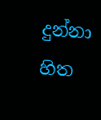දුන්නා
හිත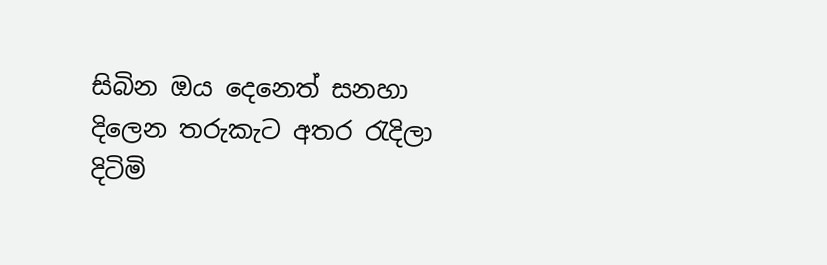සිබින ඔය දෙනෙත් සනහා
දිලෙන තරුකැට අතර රැදිලා
දිටිමි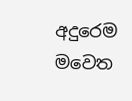අදුරෙම මවෙත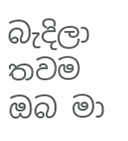බැදිලා
තවම ඔබ මා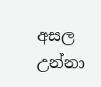අසල උන්නා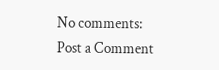No comments:
Post a Comment